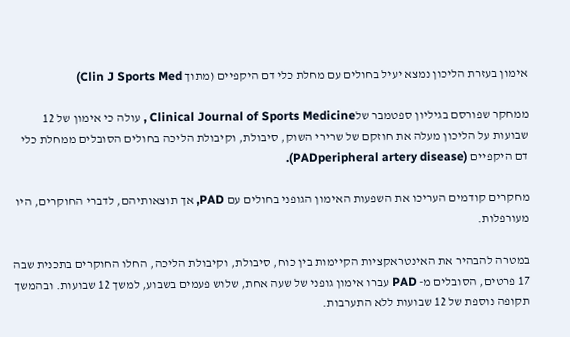אימון בעזרת הליכון נמצא יעיל בחולים עם מחלת כלי דם היקפיים (מתוך Clin J Sports Med)

ממחקר שפורסם בגיליון ספטמבר שלClinical Journal of Sports Medicine , עולה כי אימון של 12 שבועות על הליכון מעלה את חוזקם של שרירי השוק, סיבולת, וקיבולת הליכה בחולים הסובלים ממחלת כלי דם היקפיים (PADperipheral artery disease).

מחקרים קודמים העריכו את השפעות האימון הגופני בחולים עם PAD, אך תוצאותיהם, לדברי החוקרים, היו מעורפלות.

במטרה להבהיר את האינטראקציות הקיימות בין כוח, סיבולת, וקיבולת הליכה, החלו החוקרים בתכנית שבה 17 פרטים, הסובלים מ- PAD עברו אימון גופני של שעה אחת, שלוש פעמים בשבוע, למשך 12 שבועות. ובהמשך תקופה נוספת של 12 שבועות ללא התערבות.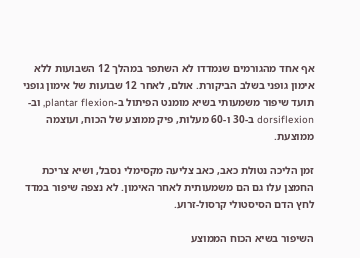אף אחד מהגורמים שנמדדו לא השתפר במהלך 12 השבועות ללא אימון גופני בשלב הביקורת. אולם, לאחר 12 שבועות של אימון גופני תועד שיפור משמעותי בשיא מומנט הפיתול ב-plantar flexion, וב- dorsiflexion ב-30 ו-60 מעלות, פיק ממוצע של הכוח, ועוצמה ממוצעת.

זמן הליכה נטולת כאב, כאב צליעה מקסימלי נסבל, ושיא צריכת החמצן עלו גם הם משמעותית לאחר האימון. לא נצפה שיפור במדד לחץ הדם הסיסטולי קרסול-זרוע.

השיפור בשיא הכוח הממוצע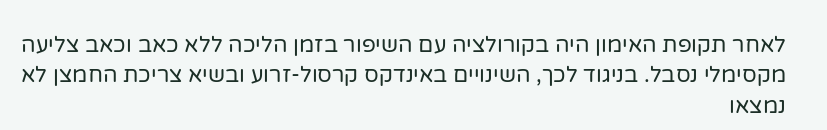לאחר תקופת האימון היה בקורולציה עם השיפור בזמן הליכה ללא כאב וכאב צליעה מקסימלי נסבל. בניגוד לכך, השינויים באינדקס קרסול-זרוע ובשיא צריכת החמצן לא נמצאו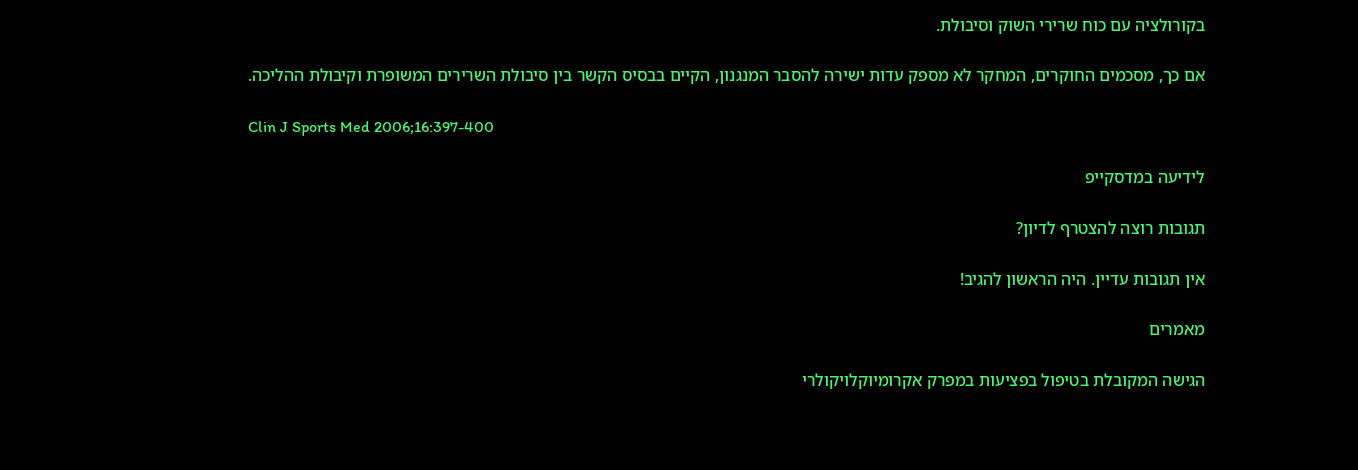בקורולציה עם כוח שרירי השוק וסיבולת.

אם כך, מסכמים החוקרים, המחקר לא מספק עדות ישירה להסבר המנגנון, הקיים בבסיס הקשר בין סיבולת השרירים המשופרת וקיבולת ההליכה.

Clin J Sports Med 2006;16:397-400

לידיעה במדסקייפ

תגובות רוצה להצטרף לדיון?

אין תגובות עדיין. היה הראשון להגיב!

מאמרים

הגישה המקובלת בטיפול בפציעות במפרק אקרומיוקלויקולרי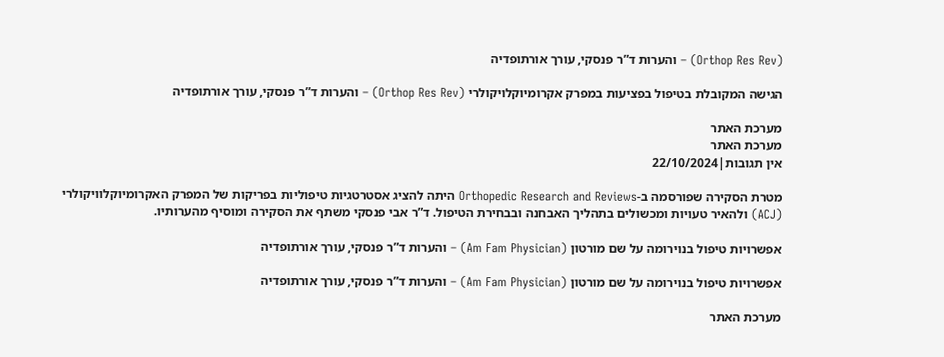(Orthop Res Rev) – והערות ד”ר פנסקי, עורך אורתופדיה

הגישה המקובלת בטיפול בפציעות במפרק אקרומיוקלויקולרי (Orthop Res Rev) – והערות ד”ר פנסקי, עורך אורתופדיה

מערכת האתר
מערכת האתר
אין תגובות|22/10/2024

מטרת הסקירה שפורסמה ב-Orthopedic Research and Reviews היתה להציג אסטרטגיות טיפוליות בפריקות של המפרק האקרומיוקלוויקולרי (ACJ) ולהאיר טעויות ומכשולים בתהליך האבחנה ובבחירת הטיפול. ד”ר אבי פנסקי משתף את הסקירה ומוסיף מהערותיו.

אפשרויות טיפול בנוירומה על שם מורטון (Am Fam Physician) – והערות ד”ר פנסקי, עורך אורתופדיה

אפשרויות טיפול בנוירומה על שם מורטון (Am Fam Physician) – והערות ד”ר פנסקי, עורך אורתופדיה

מערכת האתר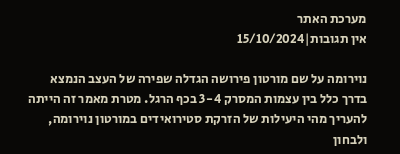מערכת האתר
אין תגובות|15/10/2024

נוירומה על שם מורטון פירושה הגדלה שפירה של העצב הנמצא בדרך כלל בין עצמות המסרק 3-4 בכף הרגל. מטרת מאמר זה הייתה להעריך מהי היעילות של הזרקת סטירואידים במורטון נוירומה, ולבחון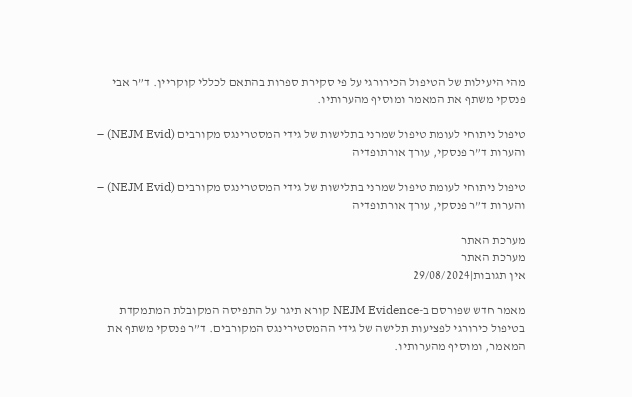מהי היעילות של הטיפול הכירורגי על פי סקירת ספרות בהתאם לכללי קוקריין. ד”ר אבי פנסקי משתף את המאמר ומוסיף מהערותיו.

טיפול ניתוחי לעומת טיפול שמרני בתלישות של גידי המסטרינגס מקורבים (NEJM Evid) – והערות ד”ר פנסקי, עורך אורתופדיה

טיפול ניתוחי לעומת טיפול שמרני בתלישות של גידי המסטרינגס מקורבים (NEJM Evid) – והערות ד”ר פנסקי, עורך אורתופדיה

מערכת האתר
מערכת האתר
אין תגובות|29/08/2024

מאמר חדש שפורסם ב-NEJM Evidence קורא תיגר על התפיסה המקובלת המתמקדת בטיפול כירורגי לפציעות תלישה של גידי ההמסטירינגס המקורבים. ד”ר פנסקי משתף את המאמר, ומוסיף מהערותיו.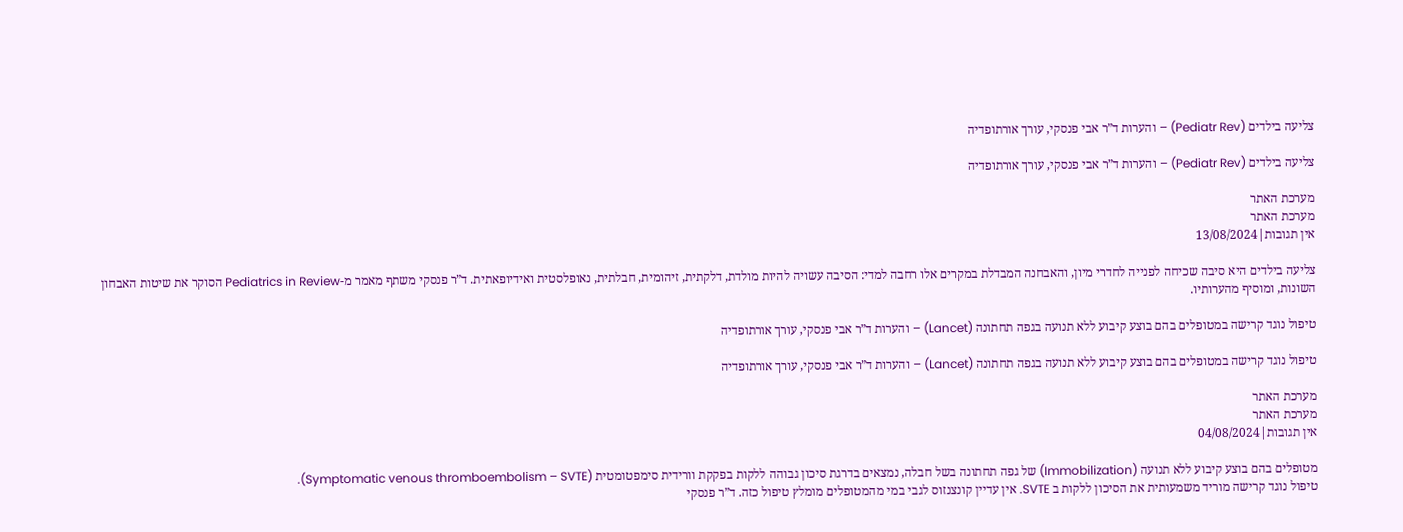צליעה בילדים (Pediatr Rev) – והערות ד”ר אבי פנסקי, עורך אורתופדיה

צליעה בילדים (Pediatr Rev) – והערות ד”ר אבי פנסקי, עורך אורתופדיה

מערכת האתר
מערכת האתר
אין תגובות|13/08/2024

צליעה בילדים היא סיבה שכיחה לפנייה לחדרי מיון, והאבחנה המבדלת במקרים אלו רחבה למדי: הסיבה עשויה להיות מולדת, דלקתית, זיהומית, חבלתית, נאופלסטית ואידיופאתית. ד”ר פנסקי משתף מאמר מ-Pediatrics in Review הסוקר את שיטות האבחון השונות, ומוסיף מהערותיו.

טיפול נוגד קרישה במטופלים בהם בוצע קיבוע ללא תנועה בגפה תחתונה (Lancet) – והערות ד”ר אבי פנסקי, עורך אורתופדיה

טיפול נוגד קרישה במטופלים בהם בוצע קיבוע ללא תנועה בגפה תחתונה (Lancet) – והערות ד”ר אבי פנסקי, עורך אורתופדיה

מערכת האתר
מערכת האתר
אין תגובות|04/08/2024

מטופלים בהם בוצע קיבוע ללא תנועה (Immobilization) של גפה תחתונה בשל חבלה, נמצאים בדרגת סיכון גבוהה ללקות בפקקת וורידית סימפטומטית (Symptomatic venous thromboembolism – SVTE).
טיפול נוגד קרישה מוריד משמעותית את הסיכון ללקות ב SVTE. אין עדיין קונצנזוס לגבי במי מהמטופלים מומלץ טיפול כזה. ד”ר פנסקי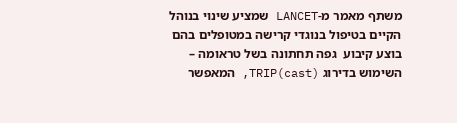משתף מאמר מ-LANCET שמציע שינוי בנוהל הקיים בטיפול בנוגדי קרישה במטופלים בהם בוצע קיבוע  גפה תחתונה בשל טראומה – השימוש בדירוג TRIP(cast), המאפשר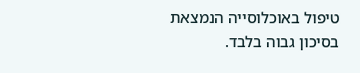טיפול באוכלוסייה הנמצאת בסיכון גבוה בלבד.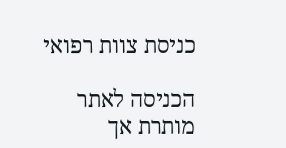כניסת צוות רפואי

הכניסה לאתר מותרת אך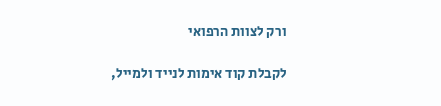ורק לצוות הרפואי

לקבלת קוד אימות לנייד ולמייל,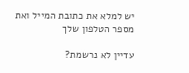יש למלא את כתובת המייל ואת מספר הטלפון שלך

עדיין לא נרשמת?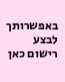באפשרותך לבצע רישום כאן